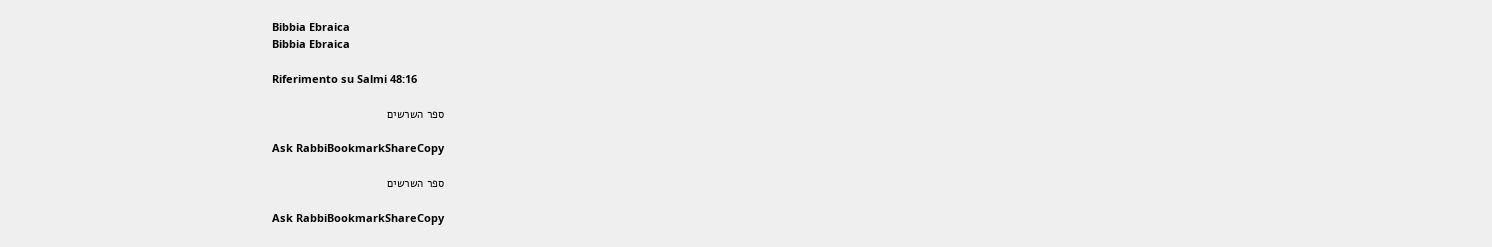Bibbia Ebraica
Bibbia Ebraica

Riferimento su Salmi 48:16

ספר השרשים

Ask RabbiBookmarkShareCopy

ספר השרשים

Ask RabbiBookmarkShareCopy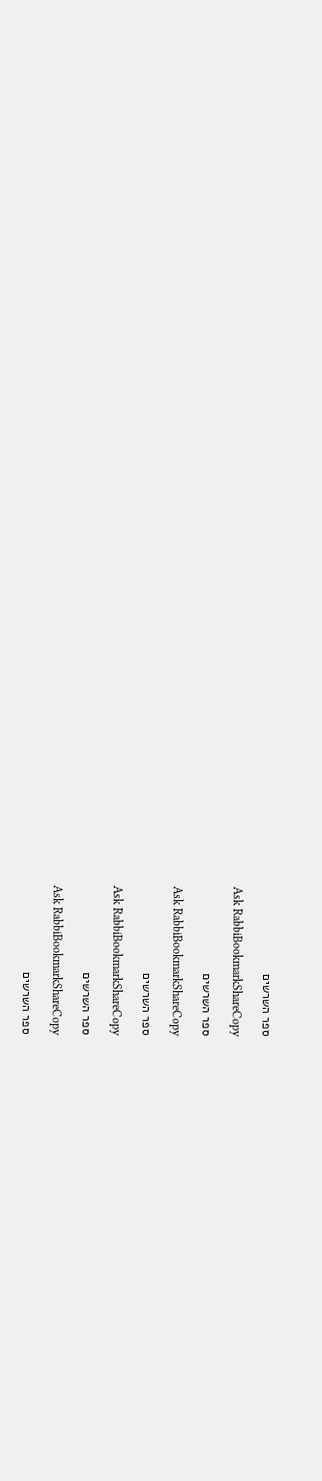ספר השרשים

Ask RabbiBookmarkShareCopy

ספר השרשים

Ask RabbiBookmarkShareCopy

ספר השרשים

Ask RabbiBookmarkShareCopy

ספר השרשים

Ask RabbiBookmarkShareCopy

ספר השרשים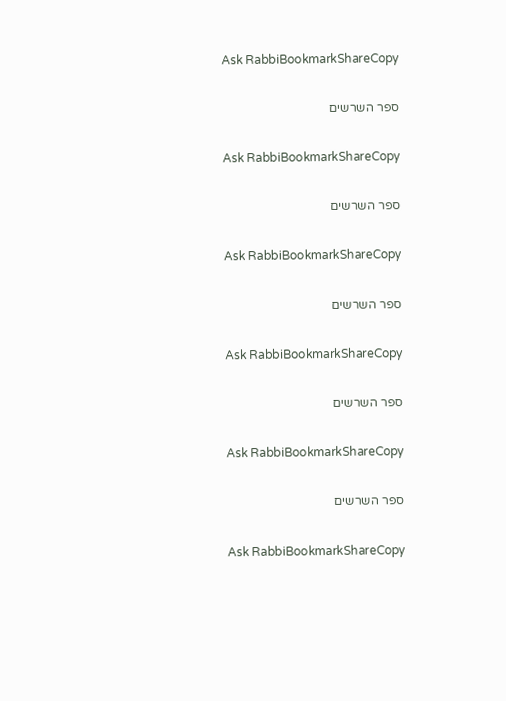Ask RabbiBookmarkShareCopy

ספר השרשים

Ask RabbiBookmarkShareCopy

ספר השרשים

Ask RabbiBookmarkShareCopy

ספר השרשים

Ask RabbiBookmarkShareCopy

ספר השרשים

Ask RabbiBookmarkShareCopy

ספר השרשים

Ask RabbiBookmarkShareCopy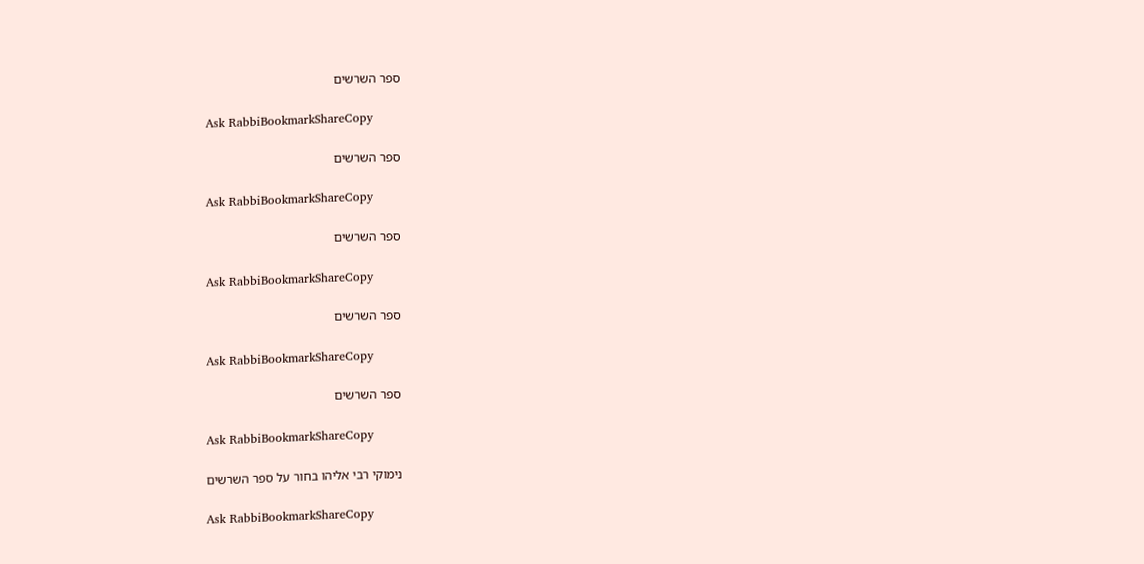ספר השרשים

Ask RabbiBookmarkShareCopy

ספר השרשים

Ask RabbiBookmarkShareCopy

ספר השרשים

Ask RabbiBookmarkShareCopy

ספר השרשים

Ask RabbiBookmarkShareCopy

ספר השרשים

Ask RabbiBookmarkShareCopy

נימוקי רבי אליהו בחור על ספר השרשים

Ask RabbiBookmarkShareCopy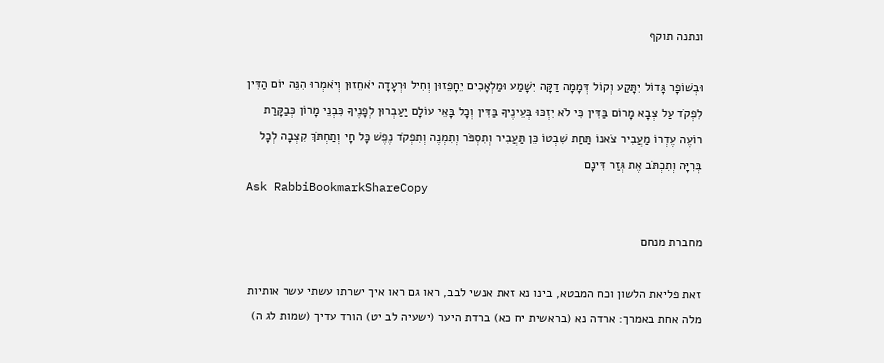ונתנה תוקף

וּבְשׁוֹפָר גָּדוֹל יִתָּקַע וְקוֹל דְּמָמָה דַקָּה יִשָׁמַע וּמַלְאָכִים יֵחָפֵזוּן וְחִיל וּרְעָדָה יֹאחֵזוּן וְיֹאמְרוּ הִנֵּה יוֹם הַדִּין לִפְקֹד עַל צְבָא מָרוֹם בַּדִּין כִּי לֹא יִזְכּוּ בְּעֵינֶיךָ בַּדִּין וְכָל בָּאֵי עוֹלָם יַעַבְרוּן לְפָנֶיךָ כִּבְנֵי מָרוֹן כְּבַקָּרַת רוֹעֶה עֶדְרוֹ מַעֲבִיר צֹאנוֹ תַּחַת שִׁבְטוֹ כֵּן תַּעֲבִיר וְתִסְפֹּר וְתִמְנֶה וְתִפְקֹד נֶפֶשׁ כָּל חָי וְתַחְתֹּךְ קִצְבָה לְכָל בְּרִיָּה וְתִכְתֹּב אֶת גְּזַר דִּינָם
Ask RabbiBookmarkShareCopy

מחברת מנחם

זאת פליאת הלשון וכח המבטא, בינו נא זאת אנשי לבב, ראו גם ראו איך ישרתו עשתי עשר אותיות מלה אחת באמרך: ארדה נא (בראשית יח כא) ברדת היער (ישעיה לב יט) הורד עדיך (שמות לג ה)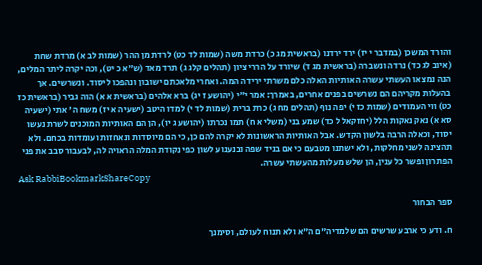והורד המשכן (במדבר י יז) ירד ירדנו (בראשית מג כ) כרדת משה (שמות לד כט) לרדת מן ההר (שמות לב א) מרדת שחת (איוב לג כד) נרדה ונשברה (בראשית מג ד) שיורד על הררי ציון (תהלים קלג ג) תרד מאד (ש״א כ יט), וכה יקרה ליתר המלים, הנה נמצאו העשתי עשרה האותיות האלה כלם משרתי ירידה המה. ואחרי מלאכתם ישובון ונהפכו ליסוד. ונשרשים. אך בהעלות מקריהם הם נשרשים בפנים אחרים, באמרך: אמר י"י (יהושע ז יג) ברא אלהים (בראשית א א) הוה גביר (בראשית כז כט) ווי העמודים (שמות כז י) יפה נוף (תהלים מח ג) כרת ברית (שמות לד י) למדו היטב (ישעיה א יז) משח ה' אתי (ישעיה סא א) נאק נאקות הלל (יחזקאל ל כד) שמע בני (משלי א ח) תמו נכרתו (יהושע ג יו), הן הם האותיות המוכנים לשרת נעשו יסוד, וכאלה הרבה בלשון הקדש. אבל האותיות הראשונות לא יקרה להם כן, כי הם מיוסדות ונאחזות ועומדות בכחם. ולא תהצינה לשני מחלקות, ולא ישתנו מטבעם כי אם בניד שפה ובנענוע לשון כפי נקודת המלה הראויה לה, לבעבור סבב את פני הפתרון ופשר כל ענין, הן שלש מעלות מהעשתי עשרה.
Ask RabbiBookmarkShareCopy

ספר הבחור

ח. ודע כי ארבע שרשים הם שלמדיה"ם ה"א ולא תנוח לעולם, וסימנך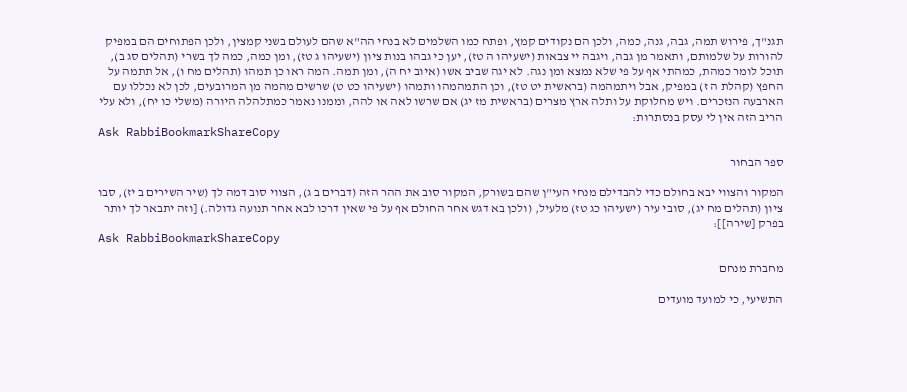תגנ"ך, פירוש תמה, גבה, גנה, כמה, ולכן הם נקודים קמץ, ופתח כמו השלמים לא בנחי הה"א שהם לעולם בשני קמצין, ולכן הפתוחים הם במפיק להורות על שלמותם, ותאמר מן גבה, ויגבה יי צבאות (ישעיהו ה טז), יען כי גבהו בנות ציון (ישעיהו ג טז), ומן כמה, כמה לך בשרי (תהלים סג ב), תוכל לומר כמהת, כמהתי אף על פי שלא נמצא ומן נגה. לא יגה שביב אשו (איוב יח ה), ומן תמה. המה ראו כן תמהו (תהלים מח ו), אל תתמה על החפץ (קהלת ה ז) במפיק, אבל ויתמהמה (בראשית יט טז), וכן התמהמהו ותמהו (ישעיהו כט ט) שרשים מהמה מן המרובעים, לכן לא נכללו עם הארבעה הנזכרים. ויש מחלוקת על ותלה ארץ מצרים (בראשית מז יג) אם שרשו לאה או להה, וממנו נאמר כמתלהלה היורה (משלי כו יח), ולא עלי הריב הזה אין לי עסק בנסתרות:
Ask RabbiBookmarkShareCopy

ספר הבחור

המקור והצווי יבא בחולם כדי להבדילם מנחי העי"ן שהם בשורק, המקור סוב את ההר הזה (דברים ב ג), הצווי סוב דמה לך (שיר השירים ב יז), סבו ציון (תהלים מח יג), סובי עיר (ישעיהו כג טז) מלעיל, (ולכן בא דגש אחר החולם אף על פי שאין דרכו לבא אחר תנועה גדולה.) [וזה יתבאר לך יותר בפרק [שירה]]:
Ask RabbiBookmarkShareCopy

מחברת מנחם

התשיעי, כי למועד מועדים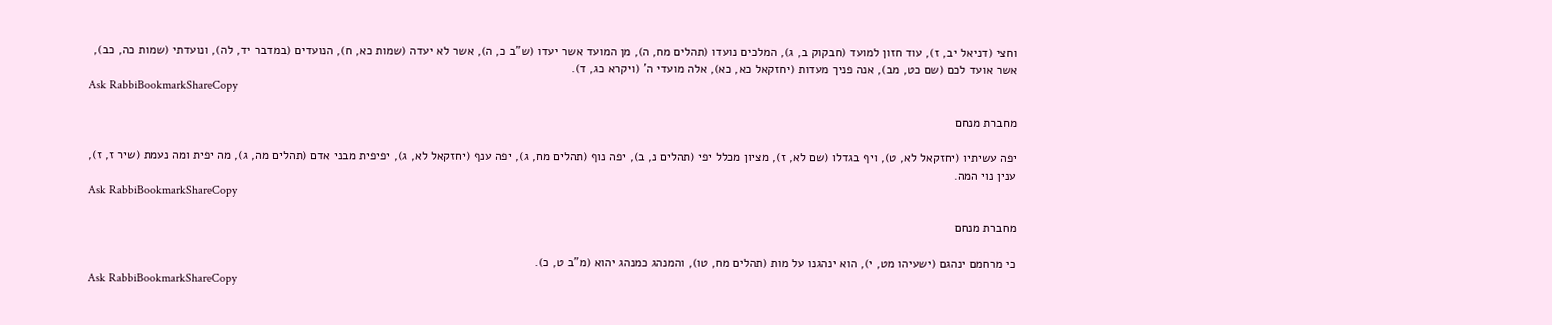וחצי (דניאל יב, ז), עוד חזון למועד (חבקוק ב, ג), המלכים נועדו (תהלים מח, ה), מן המועד אשר יעדו (ש"ב כ, ה), אשר לא יעדה (שמות כא, ח), הנועדים (במדבר יד, לה), ונועדתי (שמות כה, כב), אשר אועד לכם (שם כט, מב), אנה פניך מעדות (יחזקאל כא, כא), אלה מועדי ה' (ויקרא כג, ד).
Ask RabbiBookmarkShareCopy

מחברת מנחם

יפה עשיתיו (יחזקאל לא, ט), ויף בגדלו (שם לא, ז), מציון מכלל יפי (תהלים נ, ב), יפה נוף (תהלים מח, ג), יפה ענף (יחזקאל לא, ג), יפיפית מבני אדם (תהלים מה, ג), מה יפית ומה נעמת (שיר ז, ז), ענין נוי המה.
Ask RabbiBookmarkShareCopy

מחברת מנחם

כי מרחמם ינהגם (ישעיהו מט, י), הוא ינהגנו על מות (תהלים מח, טו), והמנהג כמנהג יהוא (מ"ב ט, כ).
Ask RabbiBookmarkShareCopy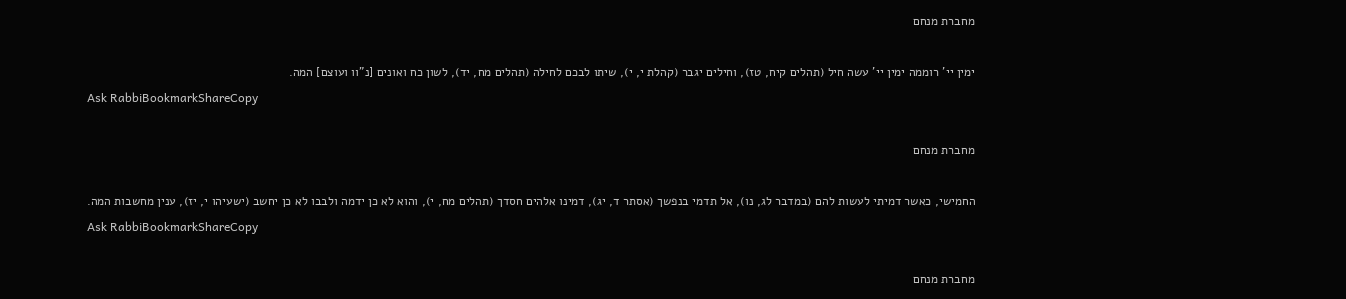מחברת מנחם

ימין יי' רוממה ימין יי' עשה חיל (תהלים קיח, טז), וחילים יגבר (קהלת י, י), שיתו לבכם לחילה (תהלים מח, יד), לשון כח ואונים [נ"וו ועוצם] המה.
Ask RabbiBookmarkShareCopy

מחברת מנחם

החמישי, כאשר דמיתי לעשות להם (במדבר לג, נו), אל תדמי בנפשך (אסתר ד, יג), דמינו אלהים חסדך (תהלים מח, י), והוא לא כן ידמה ולבבו לא כן יחשב (ישעיהו י, יז), ענין מחשבות המה.
Ask RabbiBookmarkShareCopy

מחברת מנחם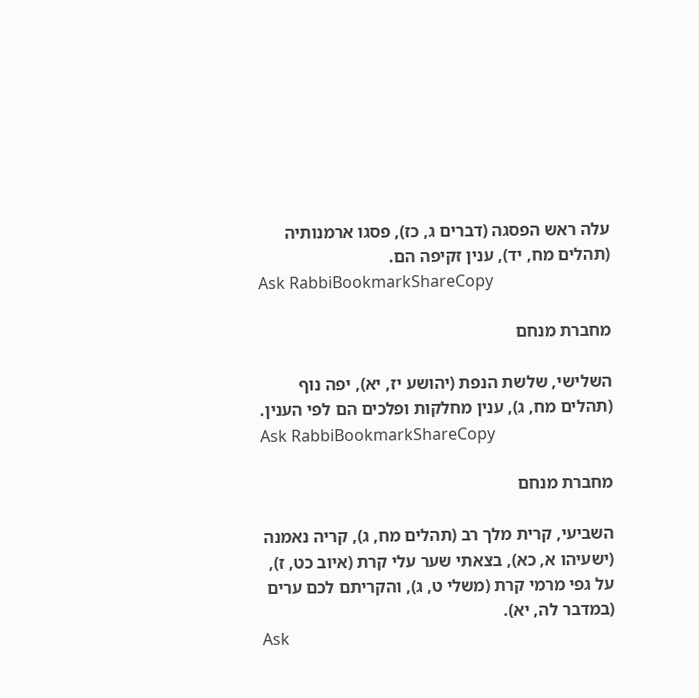עלה ראש הפסגה (דברים ג, כז), פסגו ארמנותיה (תהלים מח, יד), ענין זקיפה הם.
Ask RabbiBookmarkShareCopy

מחברת מנחם

השלישי, שלשת הנפת (יהושע יז, יא), יפה נוף (תהלים מח, ג), ענין מחלקות ופלכים הם לפי הענין.
Ask RabbiBookmarkShareCopy

מחברת מנחם

השביעי, קרית מלך רב (תהלים מח, ג), קריה נאמנה (ישעיהו א, כא), בצאתי שער עלי קרת (איוב כט, ז), על גפי מרמי קרת (משלי ט, ג), והקריתם לכם ערים (במדבר לה, יא).
Ask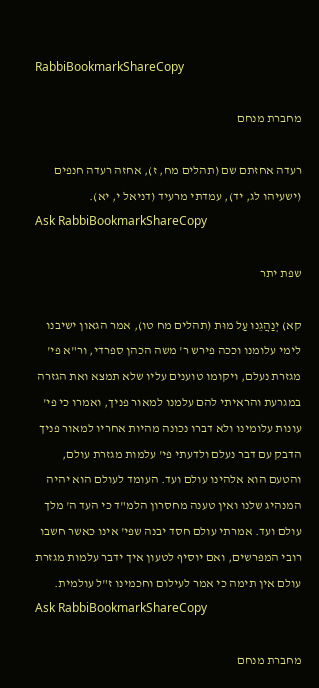RabbiBookmarkShareCopy

מחברת מנחם

רעדה אחזתם שם (תהלים מח, ז), אחזה רעדה חנפים (ישעיהו לג, יד), עמדתי מרעיד (דניאל י, יא).
Ask RabbiBookmarkShareCopy

שפת יתר

קא) יְנַהֲגֵנוּ עַל מוּת (תהלים מח טו), אמר הגאון ישיבנו לימי עלומנו וככה פירש ר' משה הכהן ספרדי, ור"א פי' מגזרת נעלם, ויקומו טוענים עליו שלא תמצא ואת הגזרה במגרעת והראיתי להם עלמנו למאור פניך, ואמרו כי פי' עונות עלומינו ולא דברו נכונה מהיות אחריו למאור פניך הדבק עם דבר נעלם ולדעתי פי' עלמות מגזרת עולם, והטעם הוא אלהינו עולם ועד. העומד לעולם הוא יהיה המנהיג שלנו ואין טענה מחסרון הלמ"ד כי העד ה' מלך עולם ועד. אמרתי עולם חסד יבנה שפי' אינו כאשר חשבו רובי המפרשים, ואם יוסיף לטעון איך ידבר עלמות מגזרת עולם אין תימה כי אמר לעילום וחכמינו ז"ל עולמית.
Ask RabbiBookmarkShareCopy

מחברת מנחם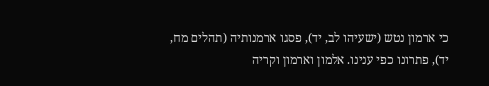כי ארמון נטש (ישעיהו לב, יד), פסגו ארמנותיה (תהלים מח, יד), פתרונו כפי ענינו. אלמון וארמון וקריה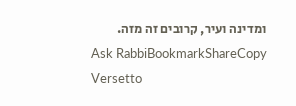ומדינה ועיר, קרובים זה מזה.
Ask RabbiBookmarkShareCopy
Versetto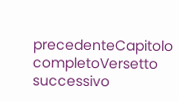precedenteCapitolo completoVersetto successivo